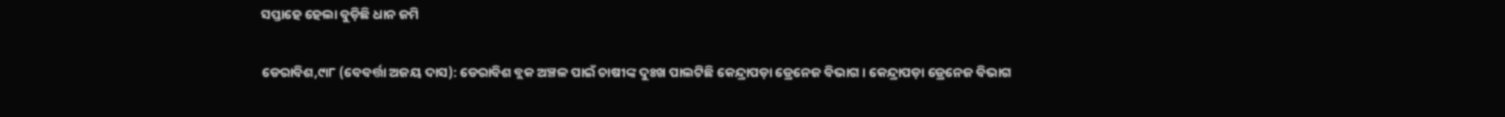ସପ୍ତାହେ ହେଲା ବୁଡ଼ିଛି ଧାନ ଜମି

ଡେରାବିଶ,୯ା୮ (ବେବର୍ତ୍ତା ଅଜୟ ଦାସ): ଡେରାବିଶ ବ୍ଲକ ଅଞ୍ଚଳ ପାଇଁ ଚାଷୀଙ୍କ ଦୁଃଖ ପାଲଟିଛି କେନ୍ଦ୍ରାପଡ଼ା ଡ୍ରେନେଜ ବିଭାଗ। କେନ୍ଦ୍ରାପଡ଼ା ଡ୍ରେନେଜ ବିଭାଗ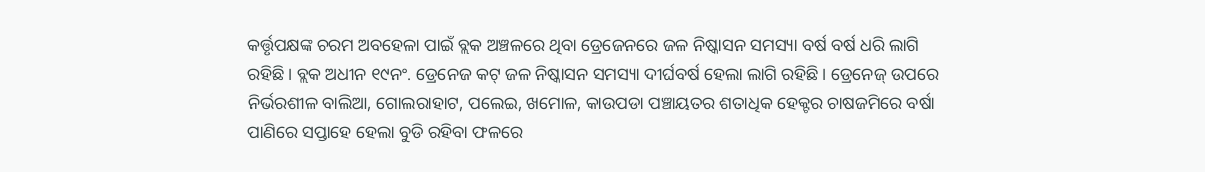କର୍ତ୍ତୃପକ୍ଷଙ୍କ ଚରମ ଅବହେଳା ପାଇଁ ବ୍ଲକ ଅଞ୍ଚଳରେ ଥିବା ଡ୍ରେଜେନରେ ଜଳ ନିଷ୍କାସନ ସମସ୍ୟା ବର୍ଷ ବର୍ଷ ଧରି ଲାଗି ରହିଛି। ବ୍ଲକ ଅଧୀନ ୧୯ନଂ. ଡ୍ରେନେଜ କଟ୍‌ ଜଳ ନିଷ୍କାସନ ସମସ୍ୟା ଦୀର୍ଘବର୍ଷ ହେଲା ଲାଗି ରହିଛି। ଡ୍ରେନେଜ୍‌ ଉପରେ ନିର୍ଭରଶୀଳ ବାଲିଆ, ଗୋଲରାହାଟ, ପଲେଇ, ଖମୋଳ, କାଉପଡା ପଞ୍ଚାୟତର ଶତାଧିକ ହେକ୍ଟର ଚାଷଜମିରେ ବର୍ଷା ପାଣିରେ ସପ୍ତାହେ ହେଲା ବୁଡି ରହିବା ଫଳରେ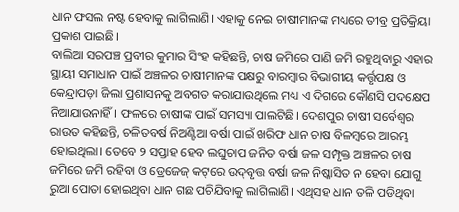ଧାନ ଫସଲ ନଷ୍ଟ ହେବାକୁ ଲାଗିଲାଣି। ଏହାକୁ ନେଇ ଚାଷୀମାନଙ୍କ ମଧ୍ୟରେ ତୀବ୍ର ପ୍ରତିକ୍ରିୟା ପ୍ରକାଶ ପାଇଛି।
ବାଲିଆ ସରପଞ୍ଚ ପ୍ରବୀର କୁମାର ସିଂହ କହିଛନ୍ତି, ଚାଷ ଜମିରେ ପାଣି ଜମି ରହୁଥିବାରୁ ଏହାର ସ୍ଥାୟୀ ସମାଧାନ ପାଇଁ ଅଞ୍ଚଳର ଚାଷୀମାନଙ୍କ ପକ୍ଷରୁ ବାରମ୍ବାର ବିଭାଗୀୟ କର୍ତ୍ତୃପକ୍ଷ ଓ କେନ୍ଦ୍ରାପଡ଼ା ଜିଲା ପ୍ରଶାସନକୁ ଅବଗତ କରାଯାଉଥିଲେ ମଧ୍ୟ ଏ ଦିଗରେ କୌଣସି ପଦକ୍ଷେପ ନିଆଯାଉନାହିଁ। ଫଳରେ ଚାଷୀଙ୍କ ପାଇଁ ସମସ୍ୟା ପାଲଟିଛି। ଦେଶପୁର ଚାଷୀ ସର୍ବେଶ୍ୱର ରାଉତ କହିଛନ୍ତି, ଚଳିତବର୍ଷ ନିଅଣ୍ଟିଆ ବର୍ଷା ପାଇଁ ଖରିଫ ଧାନ ଚାଷ ବିଳମ୍ବରେ ଆରମ୍ଭ ହୋଇଥିଲା। ତେବେ ୨ ସପ୍ତାହ ହେବ ଲଘୁଚାପ ଜନିତ ବର୍ଷା ଜଳ ସମ୍ପୃକ୍ତ ଅଞ୍ଚଳର ଚାଷ ଜମିରେ ଜମି ରହିବା ଓ ଡ୍ରେଜେଜ୍‌ କଟ୍‌ରେ ଉଦ୍‌ବୃତ୍ତ ବର୍ଷା ଜଳ ନିଷ୍କାସିତ ନ ହେବା ଯୋଗୁ ରୁଆ ପୋତା ହୋଇଥିବା ଧାନ ଗଛ ପଚିଯିବାକୁ ଲାଗିଲାଣି। ଏଥିସହ ଧାନ ତଳି ପଡିଥିବା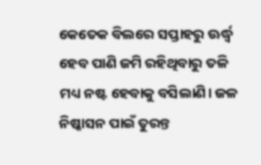କେତେକ ବିଲରେ ସପ୍ତାହରୁ ଊର୍ଦ୍ଧ୍ୱ ହେବ ପାଣି ଜମି ରହିଥିବାରୁ ତଳି ମଧ୍ୟ ନଷ୍ଟ ହେବାକୁ ବସିଲାଣି। ଜଳ ନିଷ୍କାସନ ପାଇଁ ତୁରନ୍ତ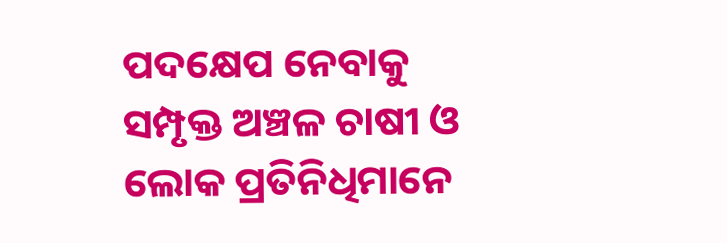ପଦକ୍ଷେପ ନେବାକୁ ସମ୍ପୃକ୍ତ ଅଞ୍ଚଳ ଚାଷୀ ଓ ଲୋକ ପ୍ରତିନିଧିମାନେ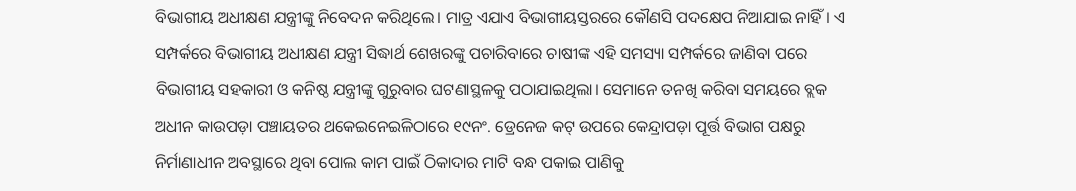ବିଭାଗୀୟ ଅଧୀକ୍ଷଣ ଯନ୍ତ୍ରୀଙ୍କୁ ନିବେଦନ କରିଥିଲେ। ମାତ୍ର ଏଯାଏ ବିଭାଗୀୟସ୍ତରରେ କୌଣସି ପଦକ୍ଷେପ ନିଆଯାଇ ନାହିଁ। ଏ ସମ୍ପର୍କରେ ବିଭାଗୀୟ ଅଧୀକ୍ଷଣ ଯନ୍ତ୍ରୀ ସିଦ୍ଧାର୍ଥ ଶେଖରଙ୍କୁ ପଚାରିବାରେ ଚାଷୀଙ୍କ ଏହି ସମସ୍ୟା ସମ୍ପର୍କରେ ଜାଣିବା ପରେ ବିଭାଗୀୟ ସହକାରୀ ଓ କନିଷ୍ଠ ଯନ୍ତ୍ରୀଙ୍କୁ ଗୁରୁବାର ଘଟଣାସ୍ଥଳକୁ ପଠାଯାଇଥିଲା। ସେମାନେ ତନଖି କରିବା ସମୟରେ ବ୍ଲକ ଅଧୀନ କାଉପଡ଼ା ପଞ୍ଚାୟତର ଥକେଇନେଇଳିଠାରେ ୧୯ନଂ. ଡ୍ରେନେଜ କଟ୍‌ ଉପରେ କେନ୍ଦ୍ରାପଡ଼ା ପୂର୍ତ୍ତ ବିଭାଗ ପକ୍ଷରୁ ନିର୍ମାଣାଧୀନ ଅବସ୍ଥାରେ ଥିବା ପୋଲ କାମ ପାଇଁ ଠିକାଦାର ମାଟି ବନ୍ଧ ପକାଇ ପାଣିକୁ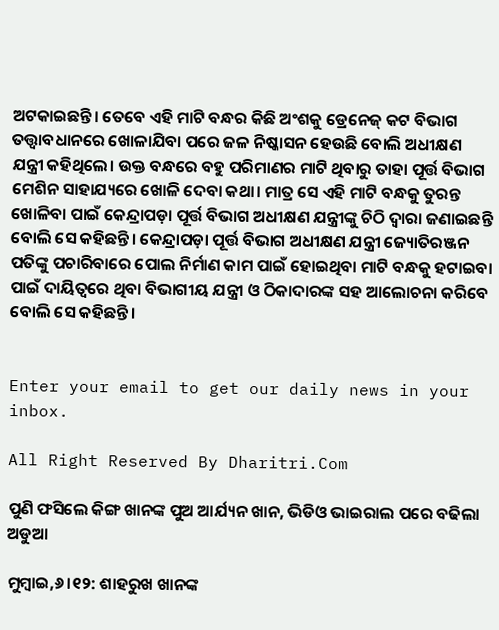ଅଟକାଇଛନ୍ତି। ତେବେ ଏହି ମାଟି ବନ୍ଧର କିଛି ଅଂଶକୁ ଡ୍ରେନେଜ୍‌ କଟ ବିଭାଗ ତତ୍ତ୍ୱାବଧାନରେ ଖୋଳାଯିବା ପରେ ଜଳ ନିଷ୍କାସନ ହେଉଛି ବୋଲି ଅଧୀକ୍ଷଣ ଯନ୍ତ୍ରୀ କହିଥିଲେ। ଉକ୍ତ ବନ୍ଧରେ ବହୁ ପରିମାଣର ମାଟି ଥିବାରୁ ତାହା ପୂର୍ତ୍ତ ବିଭାଗ ମେଶିନ ସାହାଯ୍ୟରେ ଖୋଳି ଦେବା କଥା। ମାତ୍ର ସେ ଏହି ମାଟି ବନ୍ଧକୁ ତୁରନ୍ତ ଖୋଳିବା ପାଇଁ କେନ୍ଦ୍ରାପଡ଼ା ପୂର୍ତ୍ତ ବିଭାଗ ଅଧୀକ୍ଷଣ ଯନ୍ତ୍ରୀଙ୍କୁ ଚିଠି ଦ୍ୱାରା ଜଣାଇଛନ୍ତି ବୋଲି ସେ କହିଛନ୍ତି। କେନ୍ଦ୍ରାପଡ଼ା ପୂର୍ତ୍ତ ବିଭାଗ ଅଧୀକ୍ଷଣ ଯନ୍ତ୍ରୀ ଜ୍ୟୋତିରଞ୍ଜନ ପତିଙ୍କୁ ପଚାରିବାରେ ପୋଲ ନିର୍ମାଣ କାମ ପାଇଁ ହୋଇଥିବା ମାଟି ବନ୍ଧକୁ ହଟାଇବା ପାଇଁ ଦାୟିତ୍ୱରେ ଥିବା ବିଭାଗୀୟ ଯନ୍ତ୍ରୀ ଓ ଠିକାଦାରଙ୍କ ସହ ଆଲୋଚନା କରିବେ ବୋଲି ସେ କହିଛନ୍ତି।


Enter your email to get our daily news in your inbox.

All Right Reserved By Dharitri.Com

ପୁଣି ଫସିଲେ କିଙ୍ଗ ଖାନଙ୍କ ପୁଅ ଆର୍ଯ୍ୟନ ଖାନ, ଭିଡିଓ ଭାଇରାଲ ପରେ ବଢିଲା ଅଡୁଆ

ମୁମ୍ବାଇ,୬।୧୨: ଶାହରୁଖ ଖାନଙ୍କ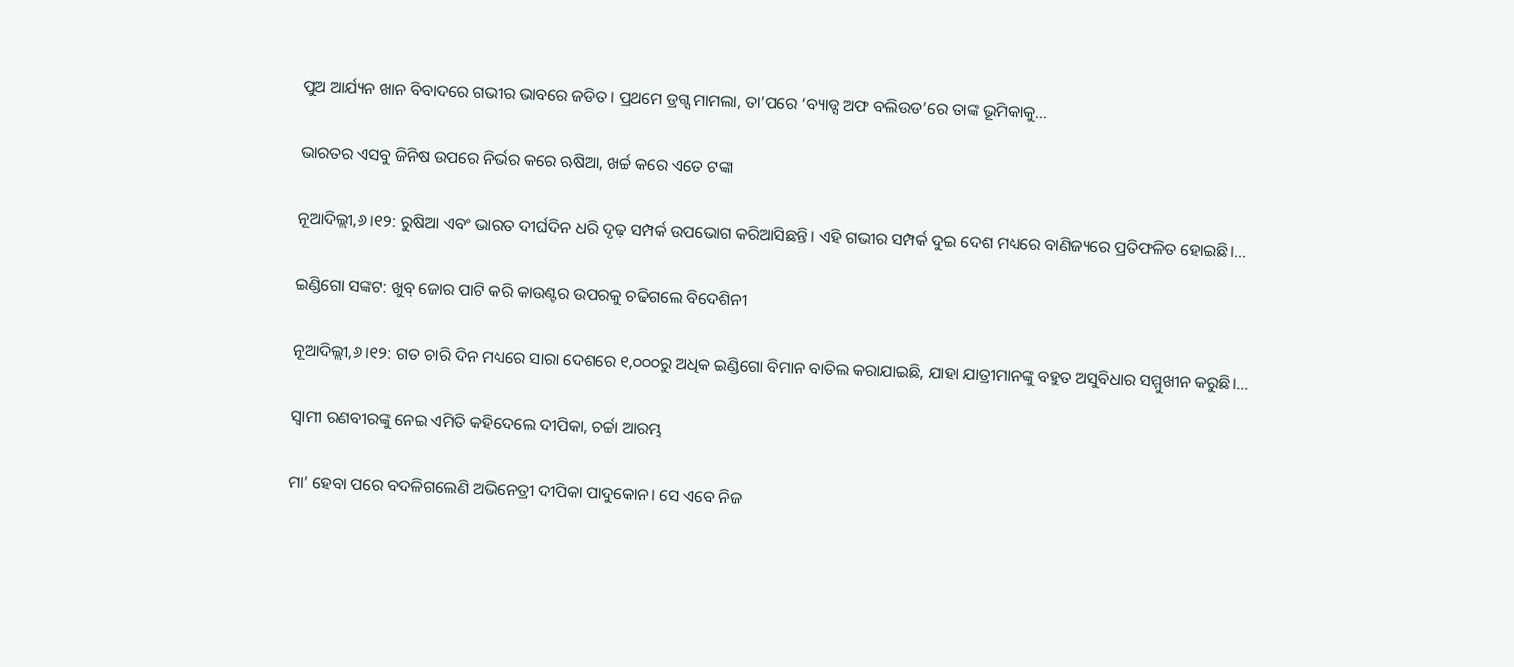ପୁଅ ଆର୍ଯ୍ୟନ ଖାନ ବିବାଦରେ ଗଭୀର ଭାବରେ ଜଡିତ। ପ୍ରଥମେ ଡ୍ରଗ୍ସ ମାମଲା, ତା’ପରେ ‘ବ୍ୟାଡ୍ସ ଅଫ ବଲିଉଡ’ରେ ତାଙ୍କ ଭୂମିକାକୁ...

ଭାରତର ଏସବୁ ଜିନିଷ ଉପରେ ନିର୍ଭର କରେ ଋଷିଆ, ଖର୍ଚ୍ଚ କରେ ଏତେ ଟଙ୍କା

ନୂଆଦିଲ୍ଲୀ,୬।୧୨: ରୁଷିଆ ଏବଂ ଭାରତ ଦୀର୍ଘଦିନ ଧରି ଦୃଢ଼ ସମ୍ପର୍କ ଉପଭୋଗ କରିଆସିଛନ୍ତି। ଏହି ଗଭୀର ସମ୍ପର୍କ ଦୁଇ ଦେଶ ମଧ୍ୟରେ ବାଣିଜ୍ୟରେ ପ୍ରତିଫଳିତ ହୋଇଛି।...

ଇଣ୍ଡିଗୋ ସଙ୍କଟ: ଖୁବ୍‌ ଜୋର ପାଟି କରି କାଉଣ୍ଟର ଉପରକୁ ଚଢିଗଲେ ବିଦେଶିନୀ

ନୂଆଦିଲ୍ଲୀ,୬।୧୨: ଗତ ଚାରି ଦିନ ମଧ୍ୟରେ ସାରା ଦେଶରେ ୧,୦୦୦ରୁ ଅଧିକ ଇଣ୍ଡିଗୋ ବିମାନ ବାତିଲ କରାଯାଇଛି, ଯାହା ଯାତ୍ରୀମାନଙ୍କୁ ବହୁତ ଅସୁବିଧାର ସମ୍ମୁଖୀନ କରୁଛି।...

ସ୍ବାମୀ ରଣବୀରଙ୍କୁ ନେଇ ଏମିତି କହିଦେଲେ ଦୀପିକା, ଚର୍ଚ୍ଚା ଆରମ୍ଭ

ମା’ ହେବା ପରେ ବଦଳିଗଲେଣି ଅଭିନେତ୍ରୀ ଦୀପିକା ପାଦୁକୋନ। ସେ ଏବେ ନିଜ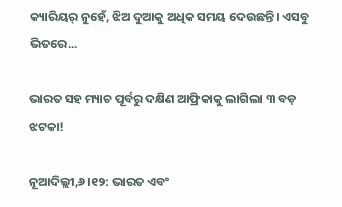କ୍ୟାରିୟର୍‌ ନୁହେଁ, ଝିଅ ଦୁଆକୁ ଅଧିକ ସମୟ ଦେଉଛନ୍ତି। ଏସବୁ ଭିତରେ...

ଭାରତ ସହ ମ୍ୟାଚ ପୂର୍ବରୁ ଦକ୍ଷିଣ ଆଫ୍ରିକାକୁ ଲାଗିଲା ୩ ବଡ଼ ଝଟକା!

ନୂଆଦିଲ୍ଲୀ,୬।୧୨: ଭାରତ ଏବଂ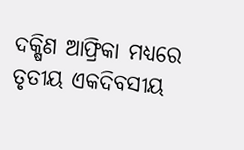ଦକ୍ଷିଣ ଆଫ୍ରିକା ମଧ୍ୟରେ ତୃତୀୟ ଏକଦିବସୀୟ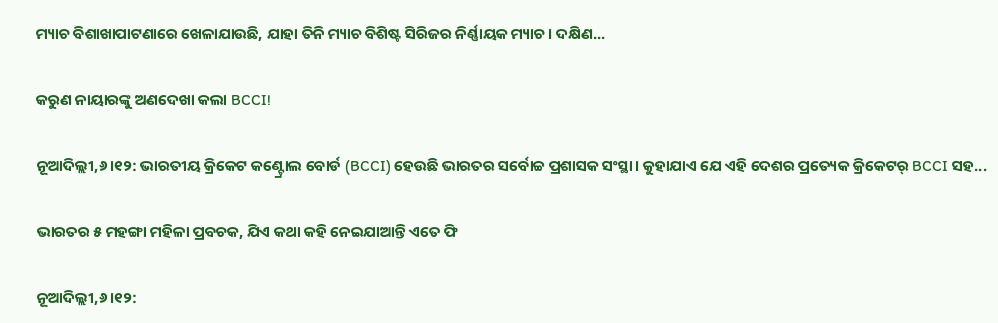ମ୍ୟାଚ ବିଶାଖାପାଟଣାରେ ଖେଳାଯାଉଛି, ଯାହା ତିନି ମ୍ୟାଚ ବିଶିଷ୍ଟ ସିରିଜର ନିର୍ଣ୍ଣାୟକ ମ୍ୟାଚ। ଦକ୍ଷିଣ...

କରୁଣ ନାୟାରଙ୍କୁ ଅଣଦେଖା କଲା BCCI!

ନୂଆଦିଲ୍ଲୀ,୬।୧୨: ଭାରତୀୟ କ୍ରିକେଟ କଣ୍ଟ୍ରୋଲ ବୋର୍ଡ (BCCI) ହେଉଛି ଭାରତର ସର୍ବୋଚ୍ଚ ପ୍ରଶାସକ ସଂସ୍ଥା। କୁହାଯାଏ ଯେ ଏହି ଦେଶର ପ୍ରତ୍ୟେକ କ୍ରିକେଟର୍‌ BCCI ସହ...

ଭାରତର ୫ ମହଙ୍ଗା ମହିଳା ପ୍ରବଚକ, ଯିଏ କଥା କହି ନେଇଯାଆନ୍ତି ଏତେ ଫି

ନୂଆଦିଲ୍ଲୀ,୬।୧୨: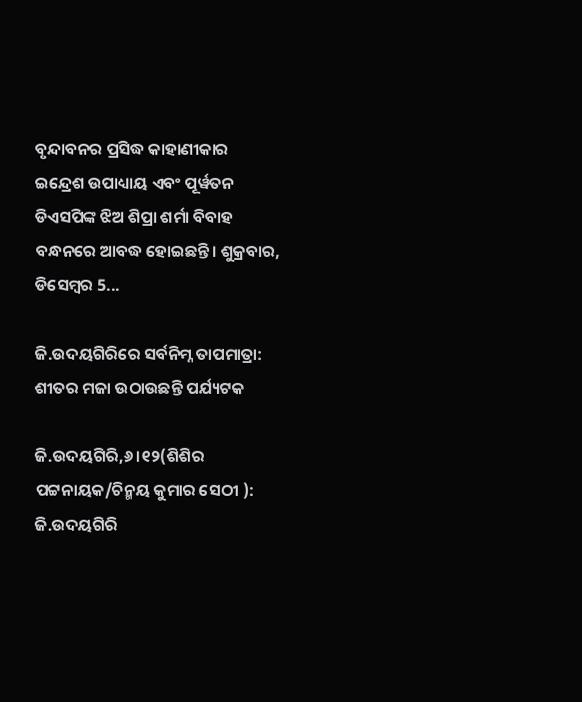ବୃନ୍ଦାବନର ପ୍ରସିଦ୍ଧ କାହାଣୀକାର ଇନ୍ଦ୍ରେଶ ଉପାଧ୍ୟାୟ ଏବଂ ପୂର୍ୱତନ ଡିଏସପିଙ୍କ ଝିଅ ଶିପ୍ରା ଶର୍ମା ବିବାହ ବନ୍ଧନରେ ଆବଦ୍ଧ ହୋଇଛନ୍ତି। ଶୁକ୍ରବାର, ଡିସେମ୍ୱର 5...

ଜି.ଉଦୟଗିରିରେ ସର୍ବନିମ୍ନ ତାପମାତ୍ରା: ଶୀତର ମଜା ଉଠାଉଛନ୍ତି ପର୍ଯ୍ୟଟକ

ଜି.ଉଦୟଗିରି,୬।୧୨(ଶିଶିର ପଟ୍ଟନାୟକ/ଚିନ୍ମୟ କୁମାର ସେଠୀ ): ଜି.ଉଦୟଗିରି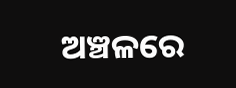ଅଞ୍ଚଳରେ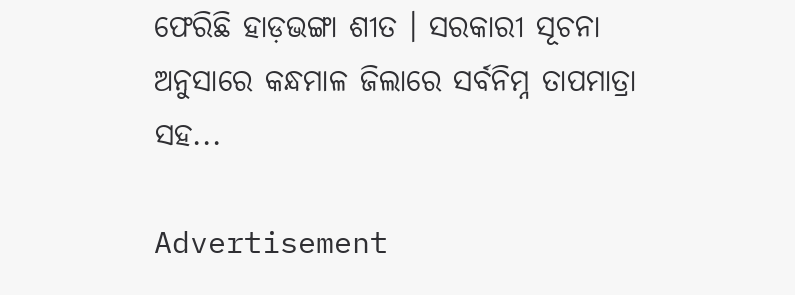ଫେରିଛି ହାଡ଼ଭଙ୍ଗା ଶୀତ । ସରକାରୀ ସୂଚନା ଅନୁସାରେ କନ୍ଧମାଳ ଜିଲାରେ ସର୍ବନିମ୍ନ ତାପମାତ୍ରା ସହ...

Advertisement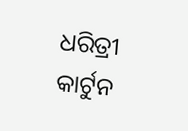ଧରିତ୍ରୀ କାର୍ଟୁନ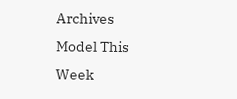Archives
Model This Week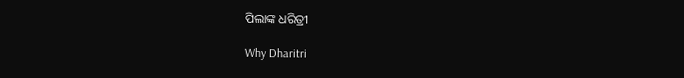ପିଲାଙ୍କ ଧରିତ୍ରୀ

Why Dharitri